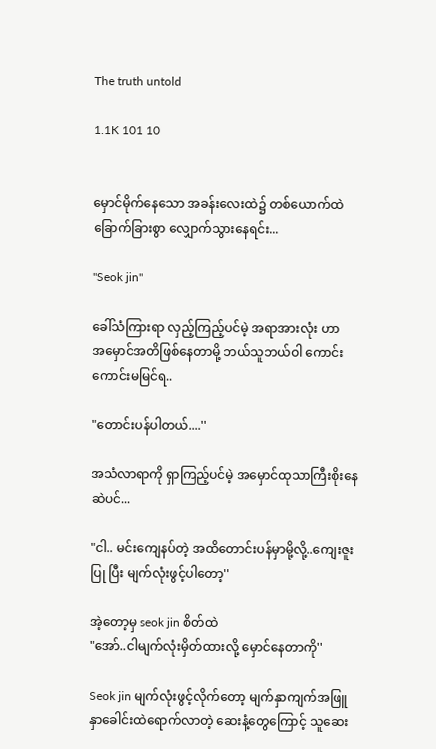The truth untold

1.1K 101 10


မှောင်မိုက်နေသော အခန်းလေးထဲ၌ တစ်ယောက်ထဲ
ခြောက်ခြားစွာ လျှောက်သွားနေရင်း...

"Seok jin''

ခေါ်သံကြားရာ လှည့်ကြည့်ပင်မဲ့ အရာအားလုံး ဟာ
အမှောင်အတိဖြစ်နေတာမို့ ဘယ်သူဘယ်ဝါ ကောင်း
ကောင်းမမြင်ရ..

"တောင်းပန်ပါတယ်....''

အသံလာရာကို ရှာကြည့်ပင်မဲ့ အမှောင်ထုသာကြီးစိုးနေ
ဆဲပင်...

"ငါ.. မင်းကျေနပ်တဲ့ အထိတောင်းပန်မှာမို့လို့..ကျေးဇူး
ပြု ပြီး မျက်လုံးဖွင့်ပါတော့''

အဲ့တော့မှ seok jin စိတ်ထဲ
"အော်..ငါမျက်လုံးမှိတ်ထားလို့ မှောင်နေတာကို''

Seok jin မျက်လုံးဖွင့်လိုက်တော့ မျက်နှာကျက်အဖြူ
နှာခေါင်းထဲရောက်လာတဲ့ ဆေးနံ့တွေကြောင့် သူဆေး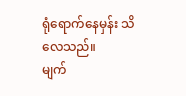ရုံရောက်နေမှန်း သိလေသည်။
မျက်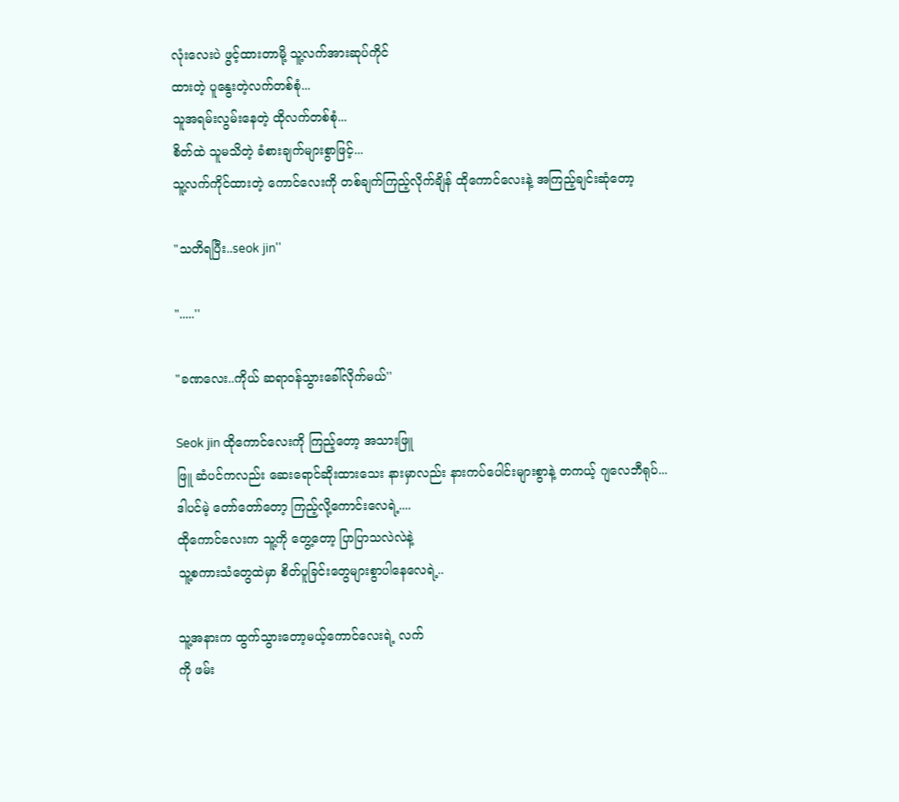လုံးလေးပဲ ဖွင့်ထားတာမို့ သူ့လက်အားဆုပ်ကိုင်
ထားတဲ့ ပူနွေးတဲ့လက်တစ်စုံ...
သူအရမ်းလွမ်းနေတဲ့ ထိုလက်တစ်စုံ...
စိတ်ထဲ သူမသိတဲ့ ခံစားချက်များစွာဖြင့်...
သူ့လက်ကိုင်ထားတဲ့ ကောင်လေးကို တစ်ချက်ကြည့်လိုက်ချိန် ထိုကောင်လေးနဲ့ အကြည့်ချင်းဆုံတော့

"သတိရပြီး..seok jin''

".....''

"ခဏလေး..ကိုယ် ဆရာဝန်သွားခေါ်လိုက်မယ်''

Seok jin ထိုကောင်လေးကို ကြည့်တော့ အသားဖြူ
ဖြူ ဆံပင်ကလည်း ဆေးရောင်ဆိုးထားသေး နားမှာလည်း နားကပ်ပေါင်းများစွာနဲ့ တကယ့် ဂျလေဘီရုပ်...
ဒါပင်မဲ့ တော်တော်တော့ ကြည့်လို့ကောင်းလေရဲ့....
ထိုကောင်လေးက သူ့ကို တွေ့တော့ ပြာပြာသလဲလဲနဲ့
သူ့စကားသံတွေထဲမှာ စိတ်ပူခြင်းတွေများစွာပါနေလေရဲ့..

သူ့အနားက ထွက်သွားတော့မယ့်ကောင်လေးရဲ့ လက်
ကို ဖမ်း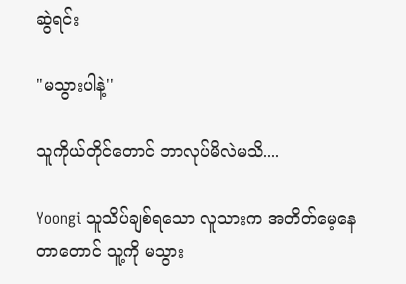ဆွဲရင်း

"မသွားပါနဲ့''

သူကိုယ်တိုင်တောင် ဘာလုပ်မိလဲမသိ....

Yoongi သူသိပ်ချစ်ရသော လူသားက အတိတ်မေ့နေ
တာတောင် သူ့ကို မသွား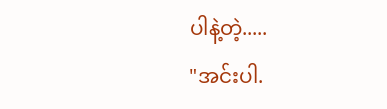ပါနဲ့တဲ့.....
"အင်းပါ.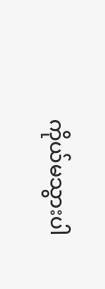ကိုယ်မသွားပါ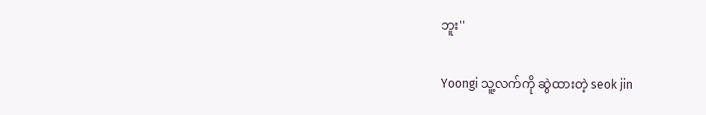ဘူး''

Yoongi သူ့လက်ကို ဆွဲထားတဲ့ seok jin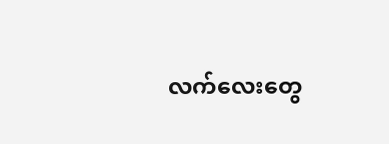လက်လေးတွေ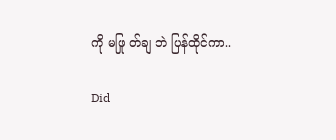ကို မဖြု တ်ချ ဘဲ ပြန်ထိုင်ကာ..

Did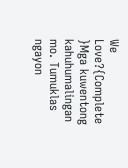We Love?{Complete }Mga kuwentong kahuhumalingan mo. Tumuklas ngayon